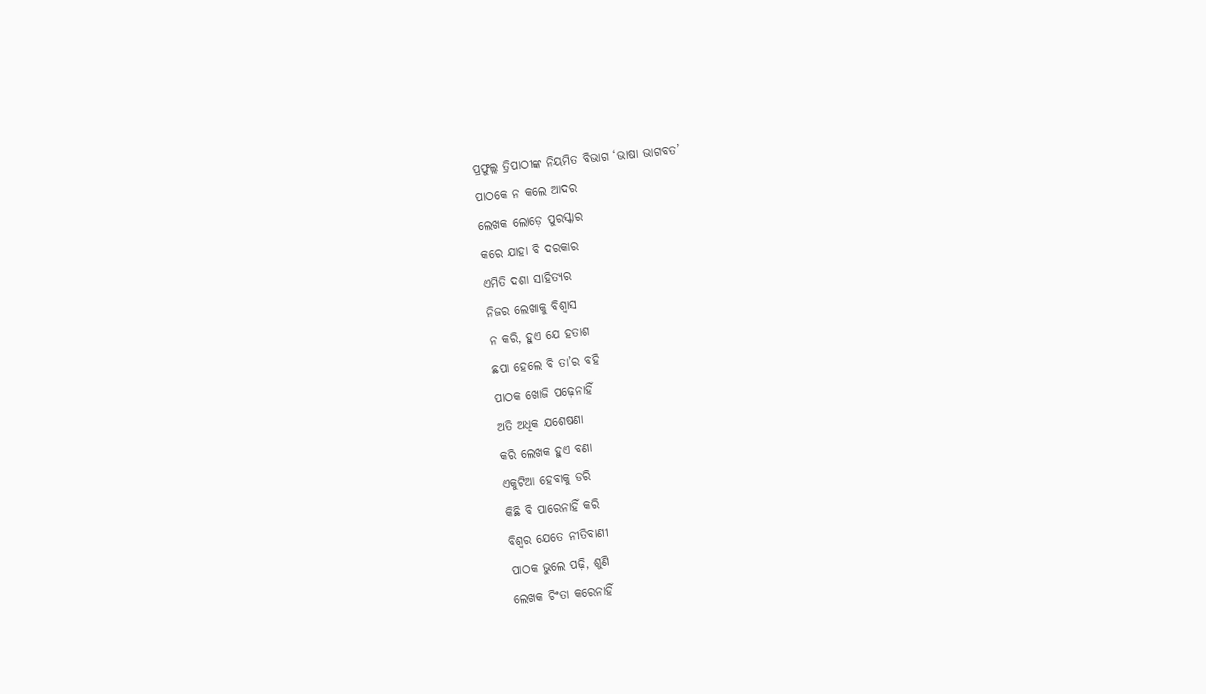ପ୍ରଫୁଲ୍ଲ ତ୍ରିପାଠୀଙ୍କ ନିୟମିତ ବିଭାଗ ‘ଭାଷା ଭାଗବତ’
ପାଠକେ ନ କଲେ ଆଦର
ଲେଖକ ଲୋଡ଼େ ପୁରସ୍କାର
କରେ ଯାହା ବି ଦରକାର
ଏମିତି ଦଶା ସାହିତ୍ଯର
ନିଜର ଲେଖାକୁ ବିଶ୍ବାସ
ନ କରି, ହୁଏ ଯେ ହତାଶ
ଛପା ହେଲେ ବି ତା’ର ବହି
ପାଠକ ଖୋଜି ପଢ଼େନାହିଁ
ଅତି ଅଧିକ ଯଶେଷଣା
କରି ଲେଖକ ହୁଏ ବଣା
ଏକୁଟିଆ ହେବାକୁ ଡରି
କିଛି ବି ପାରେନାହିଁ କରି
ବିଶ୍ବର ଯେତେ ନୀତିବାଣୀ
ପାଠକ ଭୁଲେ ପଢ଼ି, ଶୁଣି
ଲେଖକ ଚିଂତା କରେନାହିଁ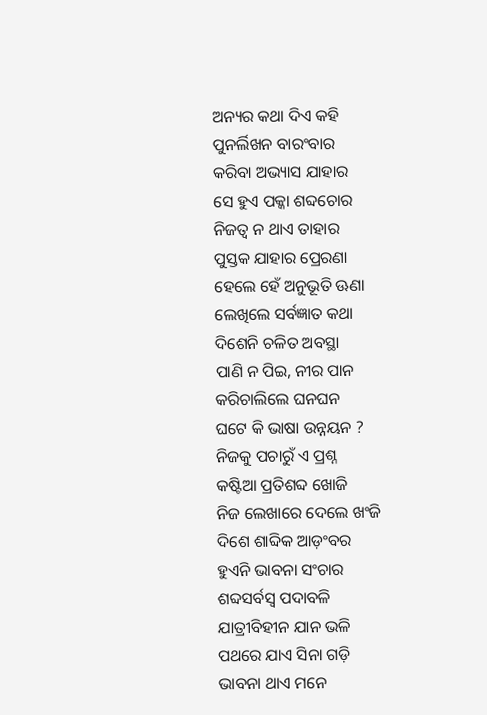ଅନ୍ୟର କଥା ଦିଏ କହି
ପୁନର୍ଲିଖନ ବାରଂବାର
କରିବା ଅଭ୍ୟାସ ଯାହାର
ସେ ହୁଏ ପକ୍କା ଶବ୍ଦଚୋର
ନିଜତ୍ବ ନ ଥାଏ ତାହାର
ପୁସ୍ତକ ଯାହାର ପ୍ରେରଣା
ହେଲେ ହେଁ ଅନୁଭୂତି ଊଣା
ଲେଖିଲେ ସର୍ବଜ୍ଞାତ କଥା
ଦିଶେନି ଚଳିତ ଅବସ୍ଥା
ପାଣି ନ ପିଇ, ନୀର ପାନ
କରିଚାଲିଲେ ଘନଘନ
ଘଟେ କି ଭାଷା ଉନ୍ନୟନ ?
ନିଜକୁ ପଚାରୁଁ ଏ ପ୍ରଶ୍ନ
କଷ୍ଟିଆ ପ୍ରତିଶବ୍ଦ ଖୋଜି
ନିଜ ଲେଖାରେ ଦେଲେ ଖଂଜି
ଦିଶେ ଶାବ୍ଦିକ ଆଡ଼ଂବର
ହୁଏନି ଭାବନା ସଂଚାର
ଶବ୍ଦସର୍ବସ୍ବ ପଦାବଳି
ଯାତ୍ରୀବିହୀନ ଯାନ ଭଳି
ପଥରେ ଯାଏ ସିନା ଗଡ଼ି
ଭାବନା ଥାଏ ମନେ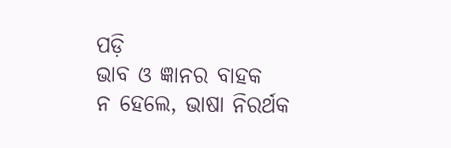ପଡ଼ି
ଭାବ ଓ ଜ୍ଞାନର ବାହକ
ନ ହେଲେ, ଭାଷା ନିରର୍ଥକ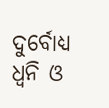ଦୁର୍ବୋଧ୍ୟ ଧ୍ବନି ଓ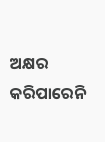ଅକ୍ଷର
କରିପାରେନି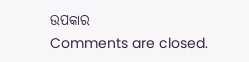ଉପକାର
Comments are closed.